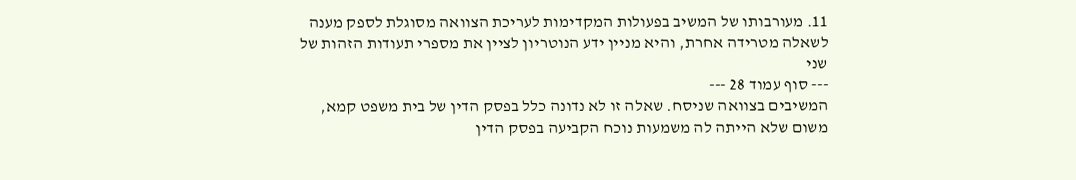11. מעורבותו של המשיב בפעולות המקדימות לעריכת הצוואה מסוגלת לספק מענה לשאלה מטרידה אחרת, והיא מניין ידע הנוטריון לציין את מספרי תעודות הזהות של שני
--- סוף עמוד 28 ---
המשיבים בצוואה שניסח. שאלה זו לא נדונה כלל בפסק הדין של בית משפט קמא, משום שלא הייתה לה משמעות נוכח הקביעה בפסק הדין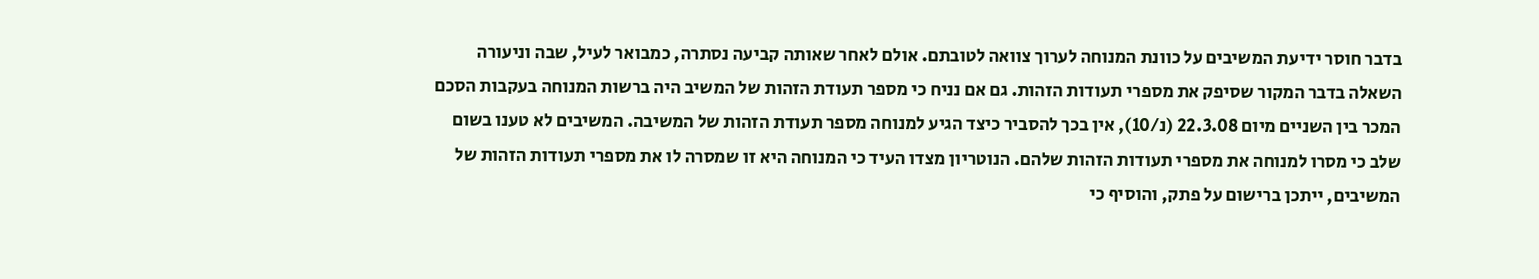בדבר חוסר ידיעת המשיבים על כוונת המנוחה לערוך צוואה לטובתם. אולם לאחר שאותה קביעה נסתרה, כמבואר לעיל, שבה וניעורה השאלה בדבר המקור שסיפק את מספרי תעודות הזהות. גם אם נניח כי מספר תעודת הזהות של המשיב היה ברשות המנוחה בעקבות הסכם המכר בין השניים מיום 22.3.08 (נ/10), אין בכך להסביר כיצד הגיע למנוחה מספר תעודת הזהות של המשיבה. המשיבים לא טענו בשום שלב כי מסרו למנוחה את מספרי תעודות הזהות שלהם. הנוטריון מצדו העיד כי המנוחה היא זו שמסרה לו את מספרי תעודות הזהות של המשיבים, ייתכן ברישום על פתק, והוסיף כי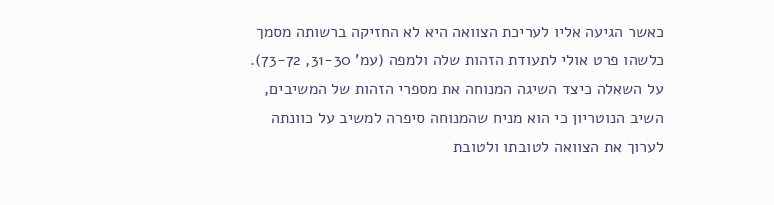כאשר הגיעה אליו לעריכת הצוואה היא לא החזיקה ברשותה מסמך כלשהו פרט אולי לתעודת הזהות שלה ולמפה (עמ' 31-30, 73-72). על השאלה כיצד השיגה המנוחה את מספרי הזהות של המשיבים, השיב הנוטריון כי הוא מניח שהמנוחה סיפרה למשיב על כוונתה לערוך את הצוואה לטובתו ולטובת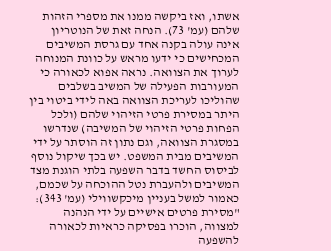אשתו, ואז ביקשה ממנו את מספרי הזהות שלהם (עמ' 73). הנחה זאת של הנוטריון אינה עולה בקנה אחד עם גרסת המשיבים המכחישים כי ידעו מראש על כוונת המנוחה לערוך את הצוואה. נראה אפוא לכאורה כי המעורבות הפעילה של המשיב בשלבים שהוליכו לעריכת הצוואה באה לידי ביטוי בין היתר במסירת פרטי הזיהוי שלהם (ולכל הפחות פרטי הזיהוי של המשיבה) שנדרשו במסגרת הצוואה, וגם נתון זה הוסתר על ידי המשיבים מבית המשפט. יש בכך שיקול נוסף לביסוס החשד בדבר השפעה בלתי הוגנת מצד המשיבים ולהעברת נטל ההוכחה על שכמם, כאמור למשל בעניין מיכקשווילי (עמ' 343): "מסירת פרטים אישיים על ידי הנהנה למצווה, הוכרו בפסיקה כראיות לכאורה להשפעה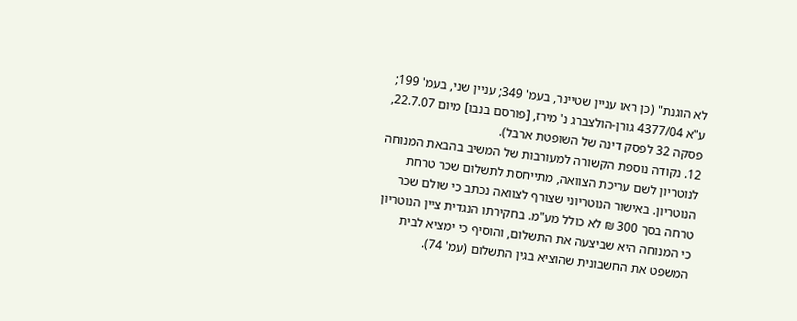לא הוגנת" (כן ראו עניין שטיינר, בעמ' 349; עניין שני, בעמ' 199; ע"א 4377/04 גורן-הולצברג נ' מירז, [פורסם בנבו] מיום 22.7.07, פסקה 32 לפסק דינה של השופטת ארבל).
12. נקודה נוספת הקשורה למעורבות של המשיב בהבאת המנוחה לנוטריון לשם עריכת הצוואה, מתייחסת לתשלום שכר טרחת הנוטריון. באישור הנוטריוני שצורף לצוואה נכתב כי שולם שכר טרחה בסך 300 ₪ לא כולל מע"מ. בחקירתו הנגדית ציין הנוטריון כי המנוחה היא שביצעה את התשלום, והוסיף כי ימציא לבית המשפט את החשבונית שהוציא בגין התשלום (עמ' 74).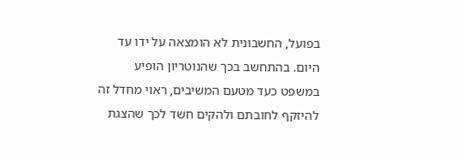בפועל, החשבונית לא הומצאה על ידו עד היום. בהתחשב בכך שהנוטריון הופיע במשפט כעד מטעם המשיבים, ראוי מחדל זה להיזקף לחובתם ולהקים חשד לכך שהצגת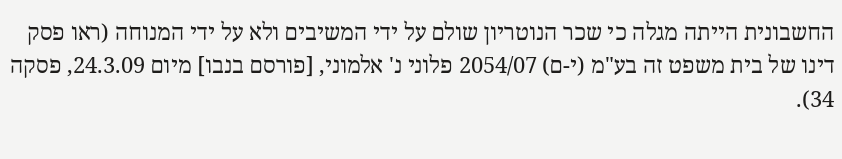החשבונית הייתה מגלה כי שכר הנוטריון שולם על ידי המשיבים ולא על ידי המנוחה (ראו פסק דינו של בית משפט זה בע"מ (י-ם) 2054/07 פלוני נ' אלמוני, [פורסם בנבו] מיום 24.3.09, פסקה 34).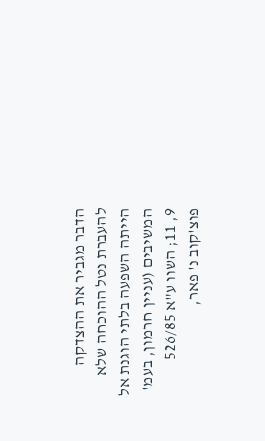הדבר מגביר את ההצדקה להעברת נטל ההוכחה שלא הייתה השפעה בלתי הוגנת אל המשיבים (עניין חרמון, בעמ' 9, 11; השוו ע"א 526/85 פוצ'קוב נ' פאר,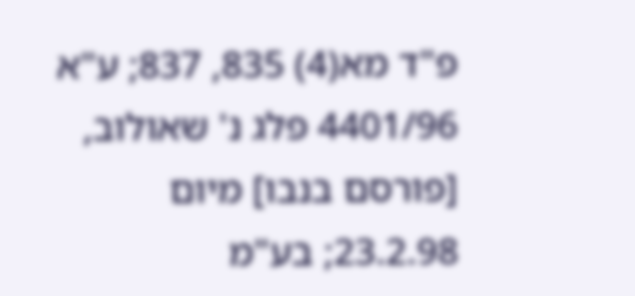פ"ד מא(4) 835, 837; ע"א 4401/96 פלג נ' שאולוב, [פורסם בנבו] מיום 23.2.98; בע"מ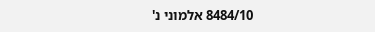8484/10 אלמוני נ'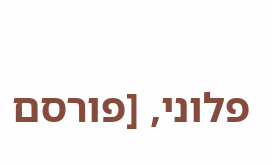פלוני, [פורסם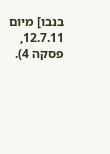בנבו] מיום 12.7.11, פסקה 4).